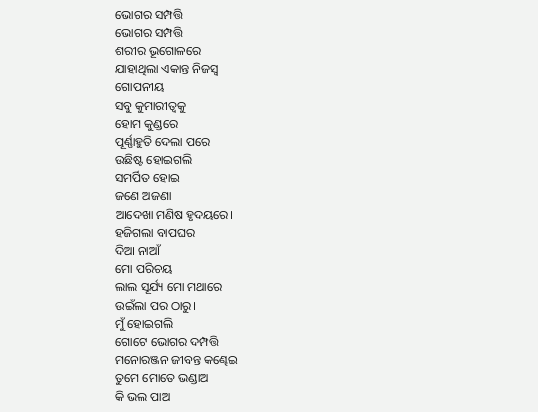ଭୋଗର ସମ୍ପତ୍ତି
ଭୋଗର ସମ୍ପତ୍ତି
ଶରୀର ଭୂଗୋଳରେ
ଯାହାଥିଲା ଏକାନ୍ତ ନିଜସ୍ୱ
ଗୋପନୀୟ
ସବୁ କୁମାରୀତ୍ୱକୁ
ହୋମ କୁଣ୍ଡରେ
ପୂର୍ଣ୍ଣାହୁତି ଦେଲା ପରେ
ଉଛିଷ୍ଟ ହୋଇଗଲି
ସମର୍ପିତ ହୋଇ
ଜଣେ ଅଜଣା
ଆଦେଖା ମଣିଷ ହୃଦୟରେ।
ହଜିଗଲା ବାପଘର
ଦିଆ ନାଆଁ
ମୋ ପରିଚୟ
ଲାଲ ସୂର୍ଯ୍ୟ ମୋ ମଥାରେ
ଉଇଁଲା ପର ଠାରୁ।
ମୁଁ ହୋଇଗଲି
ଗୋଟେ ଭୋଗର ଦମ୍ପତ୍ତି
ମନୋରଞ୍ଜନ ଜୀବନ୍ତ କଣ୍ଢେଇ
ତୁମେ ମୋତେ ଭଣ୍ଡାଅ
କି ଭଲ ପାଅ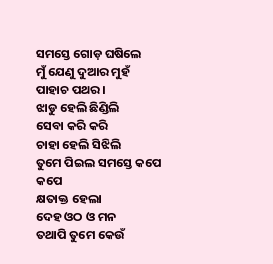ସମସ୍ତେ ଗୋଡ଼ ଘଷିଲେ
ମୁଁ ଯେଣୁ ଦୁଆର ମୁହଁ
ପାହାଚ ପଥର।
ଝାଡୁ ହେଲି ଛିଣ୍ଡିଲି
ସେବା କରି କରି
ଚାହା ହେଲି ସିଝିଲି
ତୁମେ ପିଇଲ ସମସ୍ତେ କପେ କପେ
କ୍ଷତାକ୍ତ ହେଲା
ଦେହ ଓଠ ଓ ମନ
ତଥାପି ତୁମେ କେଉଁ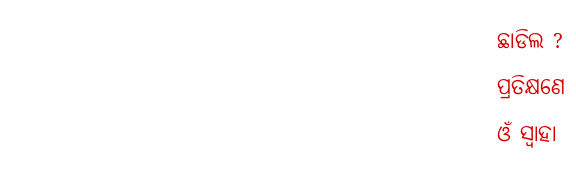ଛାଡିଲ ?
ପ୍ରତିକ୍ଷଣେ
ଓଁ ସ୍ୱାହା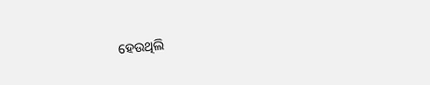ହେଉଥିଲି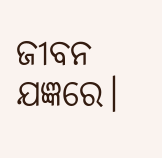ଜୀବନ ଯଜ୍ଞରେ।